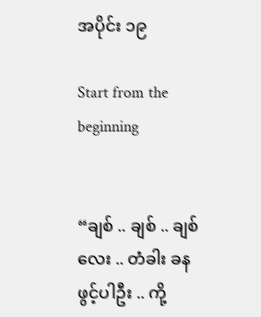အပိုင်း ၁၉

Start from the beginning


“ချစ် .. ချစ် .. ချစ်လေး .. တံခါး ခနဖွင့်ပါဦး .. ကို့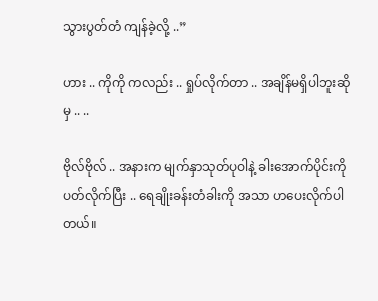သွားပွတ်တံ ကျန်ခဲ့လို့ ..”

ဟား .. ကိုကို ကလည်း .. ရှုပ်လိုက်တာ .. အချိန်မရှိပါဘူးဆိုမှ .. ..

ဗိုလ်ဗိုလ် .. အနားက မျက်နှာသုတ်ပုဝါနဲ့ ခါးအောက်ပိုင်းကို ပတ်လိုက်ပြီး .. ရေချိုးခန်းတံခါးကို အသာ ဟပေးလိုက်ပါတယ်။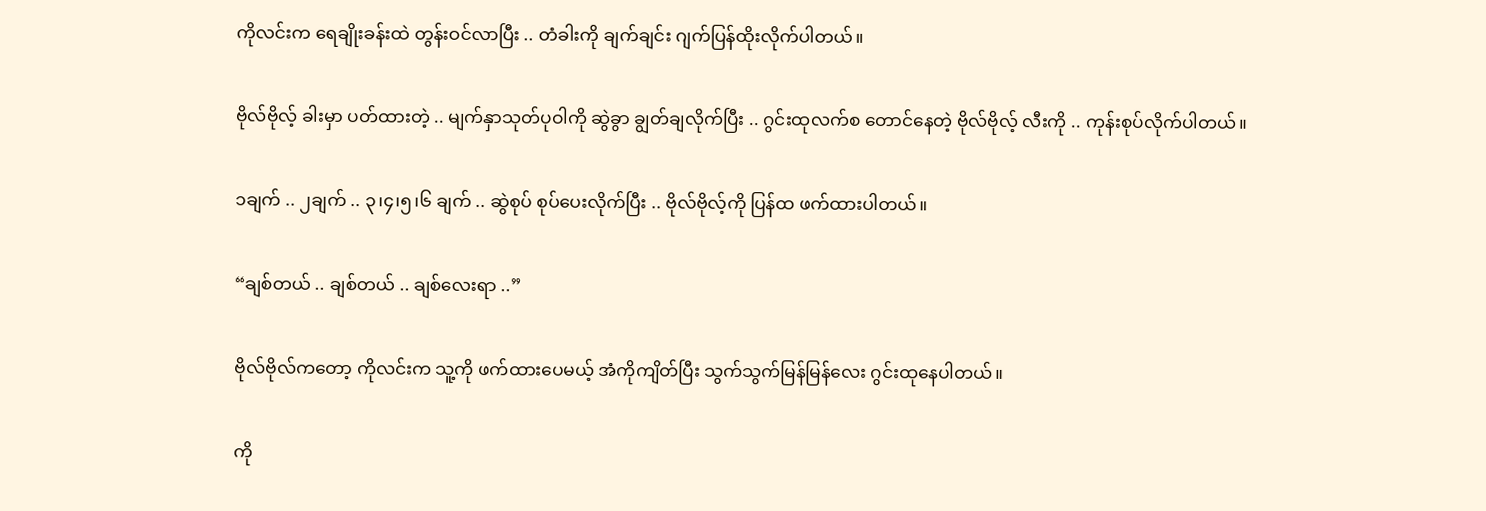ကိုလင်းက ရေချိုးခန်းထဲ တွန်းဝင်လာပြီး .. တံခါးကို ချက်ချင်း ဂျက်ပြန်ထိုးလိုက်ပါတယ်။

ဗိုလ်ဗိုလ့် ခါးမှာ ပတ်ထားတဲ့ .. မျက်နှာသုတ်ပုဝါကို ဆွဲခွာ ချွတ်ချလိုက်ပြီး .. ဂွင်းထုလက်စ တောင်နေတဲ့ ဗိုလ်ဗိုလ့် လီးကို .. ကုန်းစုပ်လိုက်ပါတယ်။

၁ချက် .. ၂ချက် .. ၃၊၄၊၅၊၆ ချက် .. ဆွဲစုပ် စုပ်ပေးလိုက်ပြီး .. ဗိုလ်ဗိုလ့်ကို ပြန်ထ ဖက်ထားပါတယ်။

“ချစ်တယ် .. ချစ်တယ် .. ချစ်လေးရာ ..”

ဗိုလ်ဗိုလ်ကတော့ ကိုလင်းက သူ့ကို ဖက်ထားပေမယ့် အံကိုကျိတ်ပြီး သွက်သွက်မြန်မြန်လေး ဂွင်းထုနေပါတယ်။

ကို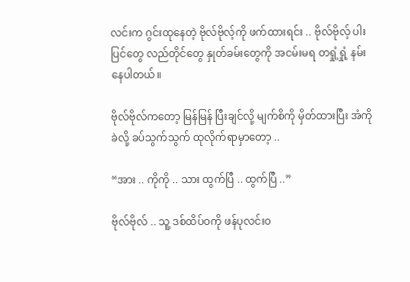လင်းက ဂွင်းထုနေတဲ့ ဗိုလ်ဗိုလ့်ကို ဖက်ထားရင်း .. ဗိုလ်ဗိုလ့် ပါးပြင်တွေ လည်တိုင်တွေ နှုတ်ခမ်းတွေကို အငမ်းမရ တရှုံ့ရှုံ့ နမ်းနေပါတယ်။

ဗိုလ်ဗိုလ်ကတော့ မြန်မြန် ပြီးချင်လို့ မျက်စိကို မှိတ်ထားပြီး အံကို ခဲလို့ ခပ်သွက်သွက် ထုလိုက်ရာမှာတော့ ..

“အား .. ကိုကို .. သား ထွက်ပြီ .. ထွက်ပြီ ..”

ဗိုလ်ဗိုလ် .. သူ့ ဒစ်ထိပ်ဝကို ဖန်ပုလင်း၀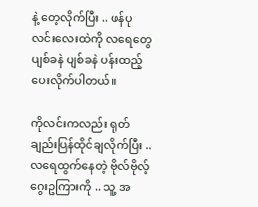နဲ့ တေ့လိုက်ပြီး .. ဖန်ပုလင်းလေးထဲကို လရေတွေ ပျစ်ခနဲ ပျစ်ခနဲ ပန်းထည့်ပေးလိုက်ပါတယ်။

ကိုလင်းကလည်း ရုတ်ချည်းပြန်ထိုင်ချလိုက်ပြီး .. လရေထွက်နေတဲ့ ဗိုလ်ဗိုလ့် ဂွေးဥကြားကို .. သူ့ အ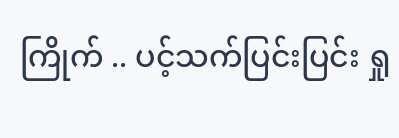ကြိုက် .. ပင့်သက်ပြင်းပြင်း ရှု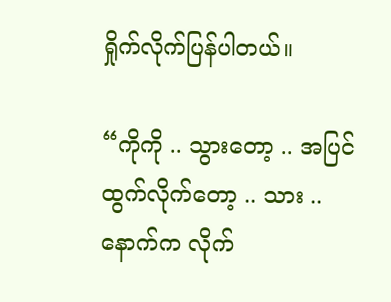ရှိုက်လိုက်ပြန်ပါတယ်။

“ကိုကို .. သွားတော့ .. အပြင်ထွက်လိုက်တော့ .. သား .. နောက်က လိုက်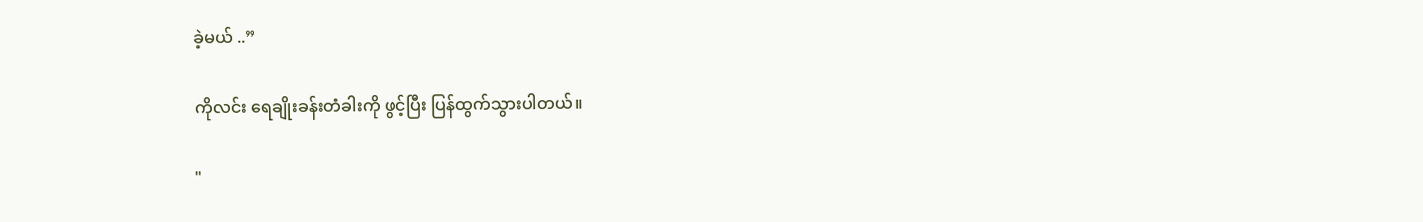ခဲ့မယ် ..”

ကိုလင်း ရေချိုးခန်းတံခါးကို ဖွင့်ပြီး ပြန်ထွက်သွားပါတယ်။

"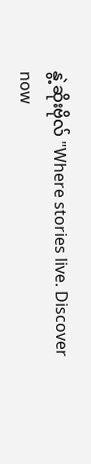နွဲ့ဆိုးဗိုလ် "Where stories live. Discover now